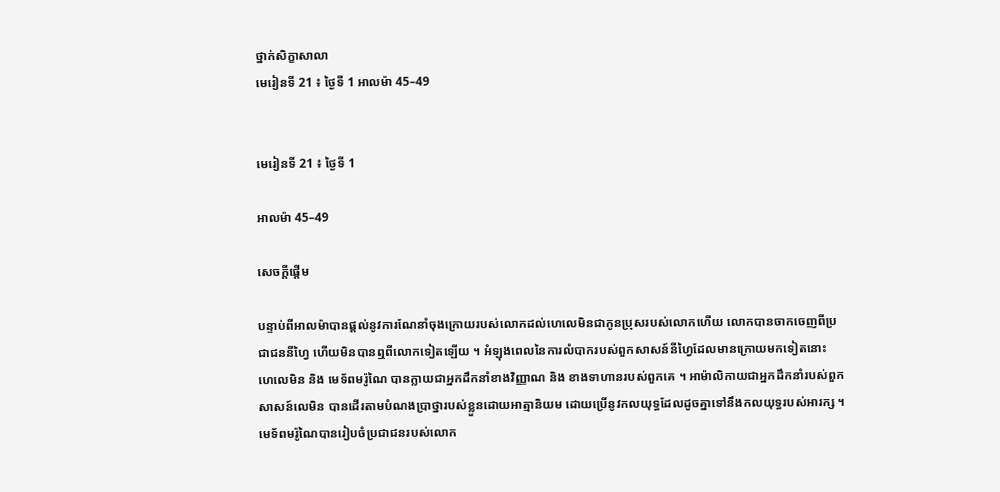ថ្នាក់សិក្ខាសាលា
មេរៀនទី 21 ៖ ថ្ងៃទី 1 អាលម៉ា 45–49


មេរៀនទី 21 ៖ ថ្ងៃទី 1

អាលម៉ា 45–49

សេចក្តីផ្ដើម

បន្ទាប់ពីអាលម៉ាបានផ្ដល់នូវការណែនាំចុងក្រោយរបស់លោកដល់ហេលេមិនជាកូនប្រុសរបស់លោកហើយ លោកបានចាកចេញពីប្រជាជននីហ្វៃ ហើយមិនបានឮពីលោកទៀតឡើយ ។ អំឡុងពេលនៃការលំបាករបស់ពួកសាសន៍នីហ្វៃដែលមានក្រោយមកទៀតនោះ ហេលេមិន និង មេទ័ពមរ៉ូណៃ បានក្លាយជាអ្នកដឹកនាំខាងវិញ្ញាណ និង ខាងទាហានរបស់ពួកគេ ។ អាម៉ាលិកាយជាអ្នកដឹកនាំរបស់ពួកសាសន៍លេមិន បានដើរតាមបំណងប្រាថ្នារបស់ខ្លួនដោយអាត្មានិយម ដោយប្រើនូវកលយុទ្ធដែលដូចគ្នាទៅនឹងកលយុទ្ធរបស់អារក្ស ។ មេទ័ពមរ៉ូណៃបានរៀបចំប្រជាជនរបស់លោក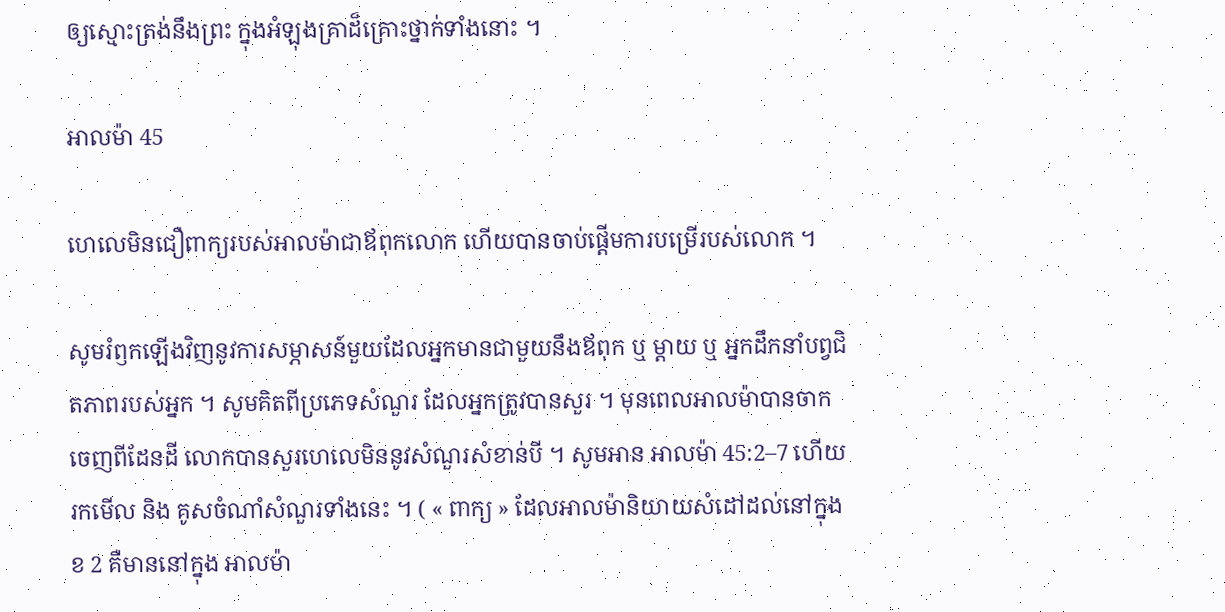ឲ្យស្មោះត្រង់នឹងព្រះ ក្នុងអំឡុងគ្រាដ៏គ្រោះថ្នាក់ទាំងនោះ ។

អាលម៉ា 45

ហេលេមិនជឿពាក្យរបស់អាលម៉ាជាឪពុកលោក ហើយបានចាប់ផ្ដើមការបម្រើរបស់លោក ។

សូមរំឭកឡើងវិញនូវការសម្ភាសន៍មួយដែលអ្នកមានជាមួយនឹងឪពុក ឬ ម្ដាយ ឬ អ្នកដឹកនាំបព្វជិតភាពរបស់អ្នក ។ សូមគិតពីប្រភេទសំណួរ ដែលអ្នកត្រូវបានសួរ ។ មុនពេលអាលម៉ាបានចាកចេញពីដែនដី លោកបានសួរហេលេមិននូវសំណួរសំខាន់បី ។ សូមអាន អាលម៉ា 45:2–7 ហើយរកមើល និង គូសចំណាំសំណួរទាំងនេះ ។ ( « ពាក្យ » ដែលអាលម៉ានិយាយសំដៅដល់នៅក្នុងខ 2 គឺមាននៅក្នុង អាលម៉ា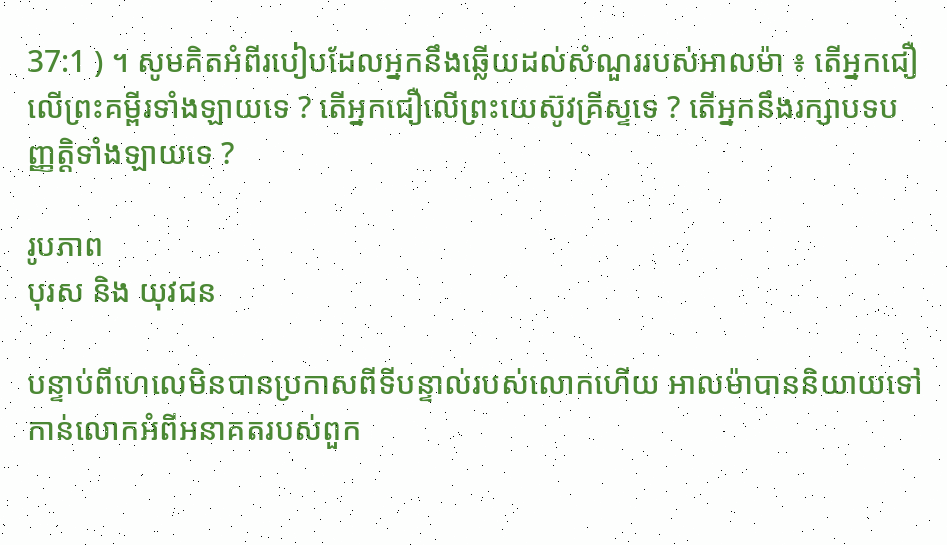37:1 ) ។ សូមគិតអំពីរបៀបដែលអ្នកនឹងឆ្លើយដល់សំណួររបស់អាលម៉ា ៖ តើអ្នកជឿលើព្រះគម្ពីរទាំងឡាយទេ ? តើអ្នកជឿលើព្រះយេស៊ូវគ្រីស្ទទេ ? តើអ្នកនឹងរក្សាបទបញ្ញត្តិទាំងឡាយទេ ?

រូបភាព
បុរស និង យុវជន

បន្ទាប់ពីហេលេមិនបានប្រកាសពីទីបន្ទាល់របស់លោកហើយ អាលម៉ាបាននិយាយទៅកាន់លោកអំពីអនាគតរបស់ពួក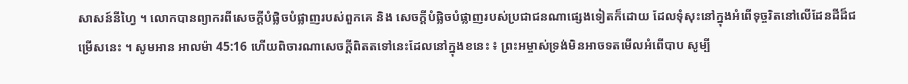សាសន៍នីហ្វៃ ។ លោកបានព្យាករពីសេចក្ដីបំផ្លិចបំផ្លាញរបស់ពួកគេ និង សេចក្ដីបំផ្លិចបំផ្លាញរបស់ប្រជាជនណាផ្សេងទៀតក៏ដោយ ដែលទុំសុះនៅក្នុងអំពើទុច្ចរិតនៅលើដែនដីដ៏ជម្រើសនេះ ។ សូមអាន អាលម៉ា 45:16 ហើយពិចារណាសេចក្ដីពិតតទៅនេះដែលនៅក្នុងខនេះ ៖ ព្រះអម្ចាស់ទ្រង់មិនអាចទតមើលអំពើបាប សូម្បី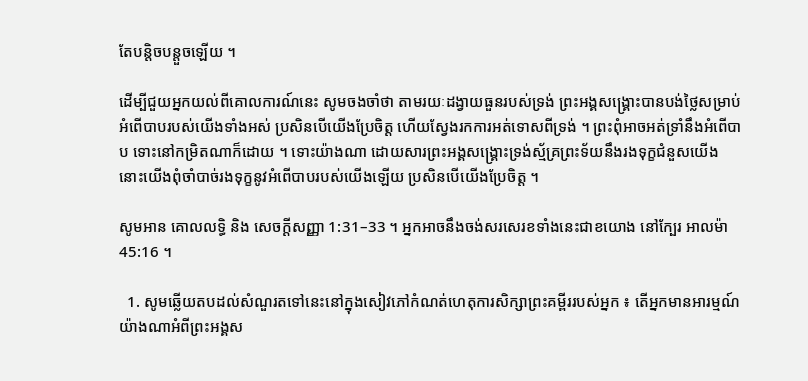តែបន្តិចបន្តួចឡើយ ។

ដើម្បីជួយអ្នកយល់ពីគោលការណ៍នេះ សូមចងចាំថា តាមរយៈដង្វាយធួនរបស់ទ្រង់ ព្រះអង្គសង្គ្រោះបានបង់ថ្លៃសម្រាប់អំពើបាបរបស់យើងទាំងអស់ ប្រសិនបើយើងប្រែចិត្ត ហើយស្វែងរកការអត់ទោសពីទ្រង់ ។ ព្រះពុំអាចអត់ទ្រាំនឹងអំពើបាប ទោះនៅកម្រិតណាក៏ដោយ ។ ទោះយ៉ាងណា ដោយសារព្រះអង្គសង្គ្រោះទ្រង់ស្ម័គ្រព្រះទ័យនឹងរងទុក្ខជំនួសយើង នោះយើងពុំចាំបាច់រងទុក្ខនូវអំពើបាបរបស់យើងឡើយ ប្រសិនបើយើងប្រែចិត្ត ។

សូមអាន គោលលទ្ធិ និង សេចក្ដីសញ្ញា 1:31–33 ។ អ្នកអាចនឹងចង់សរសេរខទាំងនេះជាខយោង នៅក្បែរ អាលម៉ា 45:16 ។

  1. សូមឆ្លើយតបដល់សំណួរតទៅនេះនៅក្នុងសៀវភៅកំណត់ហេតុការសិក្សាព្រះគម្ពីររបស់អ្នក ៖ តើអ្នកមានអារម្មណ៍យ៉ាងណាអំពីព្រះអង្គស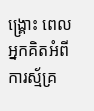ង្គ្រោះ ពេលអ្នកគិតអំពីការស្ម័គ្រ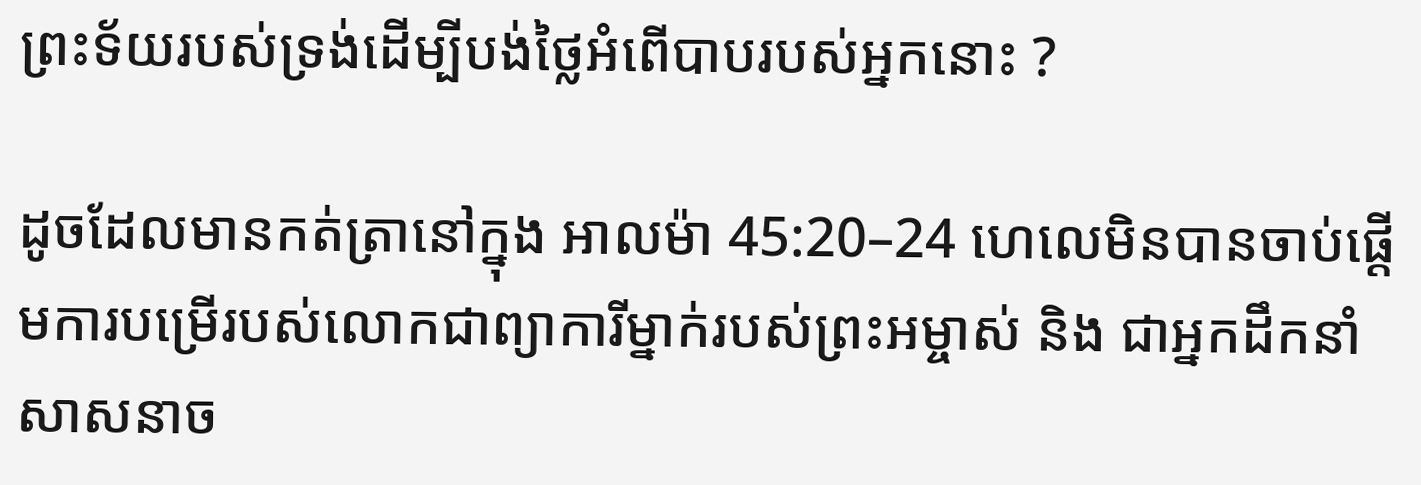ព្រះទ័យរបស់ទ្រង់ដើម្បីបង់ថ្លៃអំពើបាបរបស់អ្នកនោះ ?

ដូចដែលមានកត់ត្រានៅក្នុង អាលម៉ា 45:20–24 ហេលេមិនបានចាប់ផ្ដើមការបម្រើរបស់លោកជាព្យាការីម្នាក់របស់ព្រះអម្ចាស់ និង ជាអ្នកដឹកនាំសាសនាច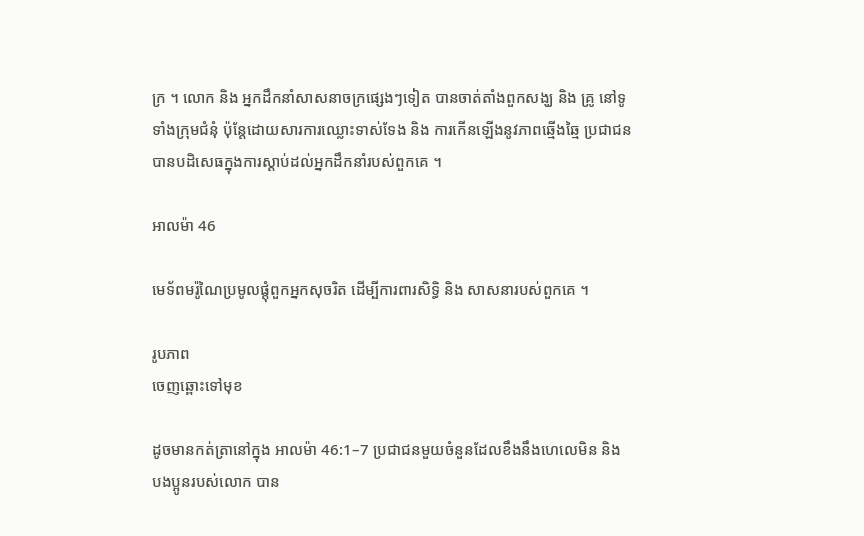ក្រ ។ លោក និង អ្នកដឹកនាំសាសនាចក្រផ្សេងៗទៀត បានចាត់តាំងពួកសង្ឃ និង គ្រូ នៅទូទាំងក្រុមជំនុំ ប៉ុន្តែដោយសារការឈ្លោះទាស់ទែង និង ការកើនឡើងនូវភាពឆ្មើងឆ្មៃ ប្រជាជនបានបដិសេធក្នុងការស្ដាប់ដល់អ្នកដឹកនាំរបស់ពួកគេ ។

អាលម៉ា 46

មេទ័ពមរ៉ូណៃប្រមូលផ្ដុំពួកអ្នកសុចរិត ដើម្បីការពារសិទ្ធិ និង សាសនារបស់ពួកគេ ។

រូបភាព
ចេញឆ្ពោះទៅមុខ

ដូចមានកត់ត្រានៅក្នុង អាលម៉ា 46:1–7 ប្រជាជនមួយចំនួនដែលខឹងនឹងហេលេមិន និង បងប្អូនរបស់លោក បាន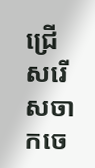ជ្រើសរើសចាកចេ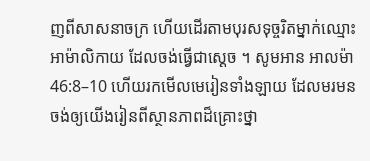ញពីសាសនាចក្រ ហើយដើរតាមបុរសទុច្ចរិតម្នាក់ឈ្មោះអាម៉ាលិកាយ ដែលចង់ធ្វើជាស្ដេច ។ សូមអាន អាលម៉ា 46:8–10 ហើយរកមើលមេរៀនទាំងឡាយ ដែលមរមនចង់ឲ្យយើងរៀនពីស្ថានភាពដ៏គ្រោះថ្នា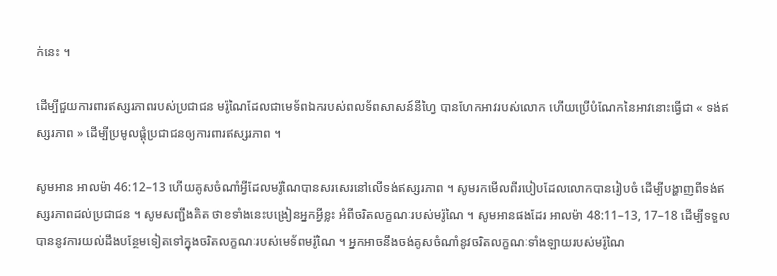ក់នេះ ។

ដើម្បីជួយការពារឥស្សរភាពរបស់ប្រជាជន មរ៉ូណៃដែលជាមេទ័ពឯករបស់ពលទ័ពសាសន៍នីហ្វៃ បានហែកអាវរបស់លោក ហើយប្រើបំណែកនៃអាវនោះធ្វើជា « ទង់ឥស្សរភាព » ដើម្បីប្រមូលផ្ដុំប្រជាជនឲ្យការពារឥស្សរភាព ។

សូមអាន អាលម៉ា 46:12–13 ហើយគូសចំណាំអ្វីដែលមរ៉ូណៃបានសរសេរនៅលើទង់ឥស្សរភាព ។ សូមរកមើលពីរបៀបដែលលោកបានរៀបចំ ដើម្បីបង្ហាញពីទង់ឥស្សរភាពដល់ប្រជាជន ។ សូមសញ្ជឹងគិត ថាខទាំងនេះបង្រៀនអ្នកអ្វីខ្លះ អំពីចរិតលក្ខណៈរបស់មរ៉ូណៃ ។ សូមអានផងដែរ អាលម៉ា 48:11–13, 17–18 ដើម្បីទទួលបាននូវការយល់ដឹងបន្ថែមទៀតទៅក្នុងចរិតលក្ខណៈរបស់មេទ័ពមរ៉ូណៃ ។ អ្នកអាចនឹងចង់គូសចំណាំនូវចរិតលក្ខណៈទាំងឡាយរបស់មរ៉ូណៃ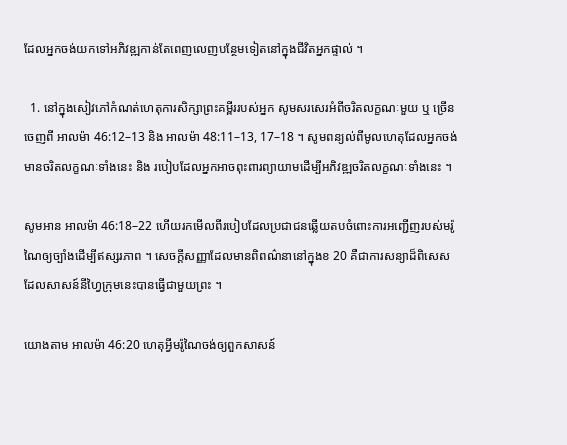ដែលអ្នកចង់យកទៅអភិវឌ្ឍកាន់តែពេញលេញបន្ថែមទៀតនៅក្នុងជីវិតអ្នកផ្ទាល់ ។

  1. នៅក្នុងសៀវភៅកំណត់ហេតុការសិក្សាព្រះគម្ពីររបស់អ្នក សូមសរសេរអំពីចរិតលក្ខណៈមួយ ឬ ច្រើនចេញពី អាលម៉ា 46:12–13 និង អាលម៉ា 48:11–13, 17–18 ។ សូមពន្យល់ពីមូលហេតុដែលអ្នកចង់មានចរិតលក្ខណៈទាំងនេះ និង របៀបដែលអ្នកអាចពុះពារព្យាយាមដើម្បីអភិវឌ្ឍចរិតលក្ខណៈទាំងនេះ ។

សូមអាន អាលម៉ា 46:18–22 ហើយរកមើលពីរបៀបដែលប្រជាជនឆ្លើយតបចំពោះការអញ្ជើញរបស់មរ៉ូណៃឲ្យច្បាំងដើម្បីឥស្សរភាព ។ សេចក្ដីសញ្ញាដែលមានពិពណ៌នានៅក្នុងខ 20 គឺជាការសន្យាដ៏ពិសេសដែលសាសន៍នីហ្វៃក្រុមនេះបានធ្វើជាមួយព្រះ ។

យោងតាម អាលម៉ា 46:20 ហេតុអ្វីមរ៉ូណៃចង់ឲ្យពួកសាសន៍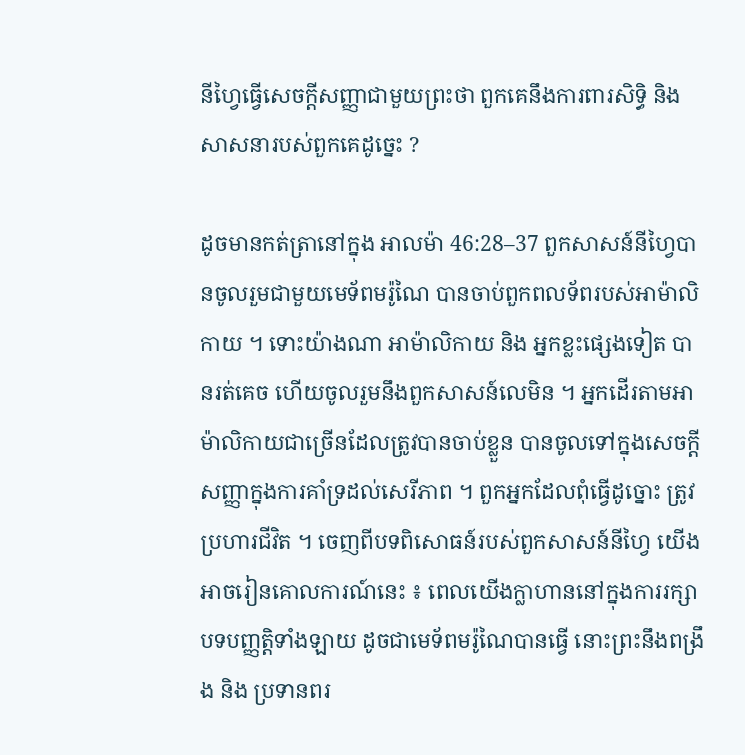នីហ្វៃធ្វើសេចក្ដីសញ្ញាជាមួយព្រះថា ពួកគេនឹងការពារសិទ្ធិ និង សាសនារបស់ពួកគេដូច្នេះ ?

ដូចមានកត់ត្រានៅក្នុង អាលម៉ា 46:28–37 ពួកសាសន៍នីហ្វៃបានចូលរួមជាមួយមេទ័ពមរ៉ូណៃ បានចាប់ពួកពលទ័ពរបស់អាម៉ាលិកាយ ។ ទោះយ៉ាងណា អាម៉ាលិកាយ និង អ្នកខ្លះផ្សេងទៀត បានរត់គេច ហើយចូលរួមនឹងពួកសាសន៍លេមិន ។ អ្នកដើរតាមអាម៉ាលិកាយជាច្រើនដែលត្រូវបានចាប់ខ្លួន បានចូលទៅក្នុងសេចក្ដីសញ្ញាក្នុងការគាំទ្រដល់សេរីភាព ។ ពួកអ្នកដែលពុំធ្វើដូច្នោះ ត្រូវប្រហារជីវិត ។ ចេញពីបទពិសោធន៍របស់ពួកសាសន៍នីហ្វៃ យើងអាចរៀនគោលការណ៍នេះ ៖ ពេលយើងក្លាហាននៅក្នុងការរក្សាបទបញ្ញត្តិទាំងឡាយ ដូចជាមេទ័ពមរ៉ូណៃបានធ្វើ នោះព្រះនឹងពង្រឹង និង ប្រទានពរ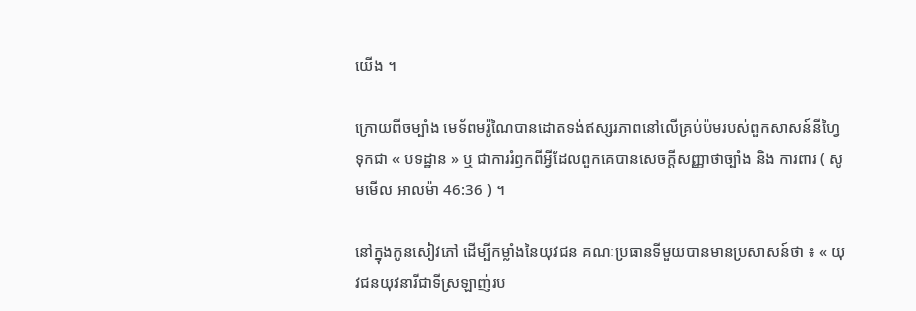យើង ។

ក្រោយពីចម្បាំង មេទ័ពមរ៉ូណៃបានដោតទង់ឥស្សរភាពនៅលើគ្រប់ប៉មរបស់ពួកសាសន៍នីហ្វៃទុកជា « បទដ្ឋាន » ឬ ជាការរំឭកពីអ្វីដែលពួកគេបានសេចក្ដីសញ្ញាថាច្បាំង និង ការពារ ( សូមមើល អាលម៉ា 46:36 ) ។

នៅក្នុងកូនសៀវភៅ ដើម្បីកម្លាំងនៃយុវជន គណៈប្រធានទីមួយបានមានប្រសាសន៍ថា ៖ « យុវជនយុវនារីជាទីស្រឡាញ់រប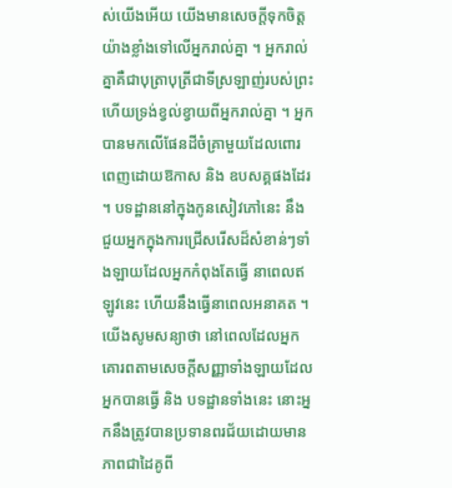ស់យើងអើយ យើងមានសេចក្តីទុកចិត្តយ៉ាងខ្លាំងទៅលើអ្នករាល់គ្នា ។ អ្នករាល់គ្នាគឺជាបុត្រាបុត្រីជាទីស្រឡាញ់របស់ព្រះ ហើយទ្រង់ខ្វល់ខ្វាយពីអ្នករាល់គ្នា ។ អ្នកបានមកលើផែនដីចំគ្រាមួយដែលពោរពេញដោយឱកាស និង ឧបសគ្គផងដែរ ។ បទដ្ឋាននៅក្នុងកូនសៀវភៅនេះ នឹងជួយអ្នកក្នុងការជ្រើសរើសដ៏សំខាន់ៗទាំងឡាយដែលអ្នកកំពុងតែធ្វើ នាពេលឥឡូវនេះ ហើយនឹងធ្វើនាពេលអនាគត ។ យើងសូមសន្យាថា នៅពេលដែលអ្នកគោរពតាមសេចក្តីសញ្ញាទាំងឡាយដែលអ្នកបានធ្វើ និង បទដ្ឋានទាំងនេះ នោះអ្នកនឹងត្រូវបានប្រទានពរជ័យដោយមានភាពជាដៃគូពី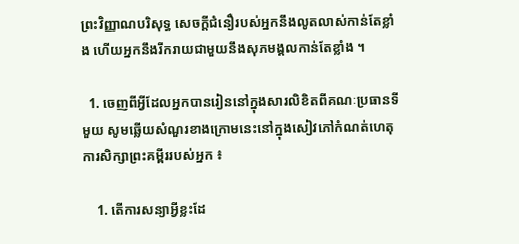ព្រះវិញ្ញាណបរិសុទ្ធ សេចក្តីជំនឿរបស់អ្នកនឹងលូតលាស់កាន់តែខ្លាំង ហើយអ្នកនឹងរីករាយជាមួយនឹងសុភមង្គលកាន់តែខ្លាំង ។

  1. ចេញពីអ្វីដែលអ្នកបានរៀននៅក្នុងសារលិខិតពីគណៈប្រធានទីមួយ សូមឆ្លើយសំណួរខាងក្រោមនេះនៅក្នុងសៀវភៅកំណត់ហេតុការសិក្សាព្រះគម្ពីររបស់អ្នក ៖

    1. តើការសន្យាអ្វីខ្លះដែ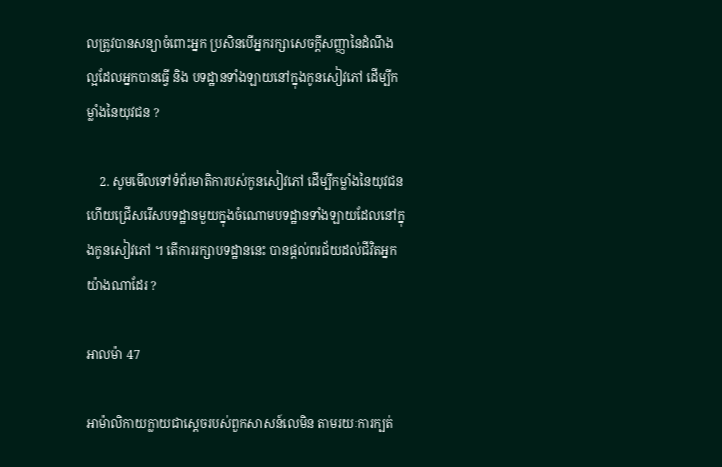លត្រូវបានសន្យាចំពោះអ្នក ប្រសិនបើអ្នករក្សាសេចក្ដីសញ្ញានៃដំណឹងល្អដែលអ្នកបានធ្វើ និង បទដ្ឋានទាំងឡាយនៅក្នុងកូនសៀវភៅ ដើម្បីកម្លាំងនៃយុវជន ?

    2. សូមមើលទៅទំព័រមាតិការបស់កូនសៀវភៅ ដើម្បីកម្លាំងនៃយុវជន ហើយជ្រើសរើសបទដ្ឋានមួយក្នុងចំណោមបទដ្ឋានទាំងឡាយដែលនៅក្នុងកូនសៀវភៅ ។ តើការរក្សាបទដ្ឋាននេះ បានផ្ដល់ពរជ័យដល់ជីវិតអ្នកយ៉ាងណាដែរ ?

អាលម៉ា 47

អាម៉ាលិកាយក្លាយជាស្ដេចរបស់ពួកសាសន៍លេមិន តាមរយៈការក្បត់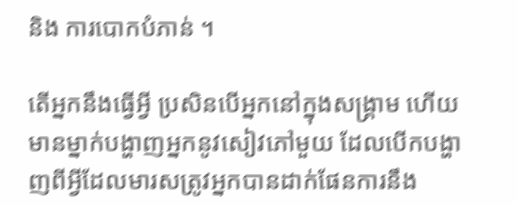និង ការបោកបំភាន់ ។

តើអ្នកនឹងធ្វើអ្វី ប្រសិនបើអ្នកនៅក្នុងសង្គ្រាម ហើយមានម្នាក់បង្ហាញអ្នកនូវសៀវភៅមួយ ដែលបើកបង្ហាញពីអ្វីដែលមារសត្រូវអ្នកបានដាក់ផែនការនឹង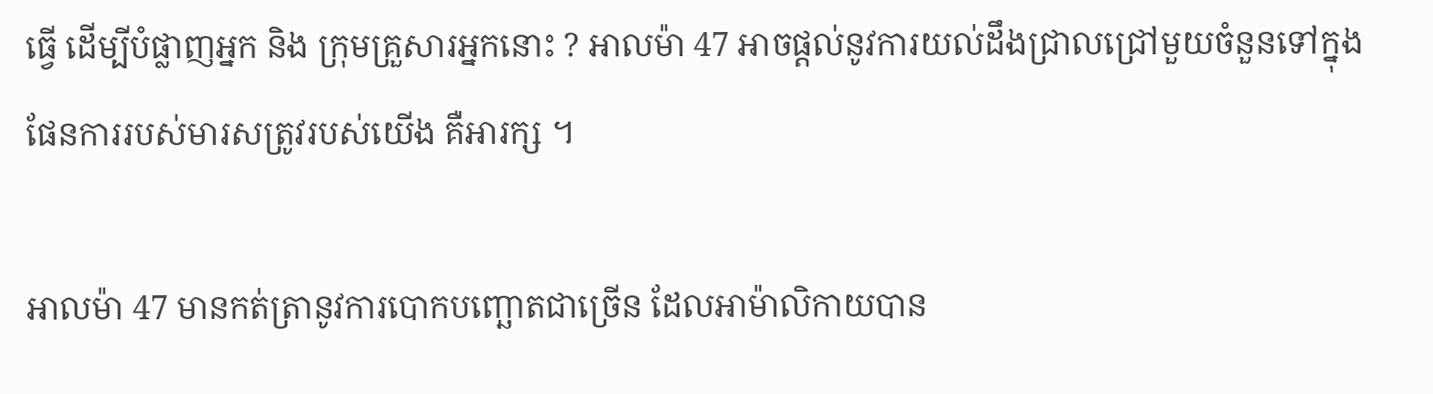ធ្វើ ដើម្បីបំផ្លាញអ្នក និង ក្រុមគ្រួសារអ្នកនោះ ? អាលម៉ា 47 អាចផ្ដល់នូវការយល់ដឹងជ្រាលជ្រៅមួយចំនួនទៅក្នុងផែនការរបស់មារសត្រូវរបស់យើង គឺអារក្ស ។

អាលម៉ា 47 មានកត់ត្រានូវការបោកបញ្ឆោតជាច្រើន ដែលអាម៉ាលិកាយបាន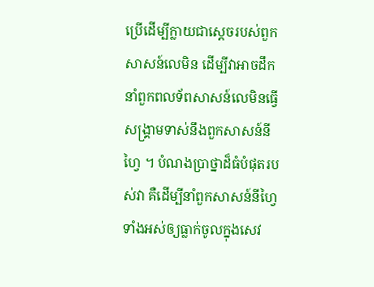ប្រើដើម្បីក្លាយជាស្ដេចរបស់ពួកសាសន៍លេមិន ដើម្បីវាអាចដឹកនាំពួកពលទ័ពសាសន៍លេមិនធ្វើសង្គ្រាមទាស់នឹងពួកសាសន៍នីហ្វៃ ។ បំណងប្រាថ្នាដ៏ធំបំផុតរបស់វា គឺដើម្បីនាំពួកសាសន៍នីហ្វៃទាំងអស់ឲ្យធ្លាក់ចូលក្នុងសេវ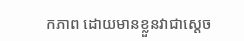កភាព ដោយមានខ្លួនវាជាស្ដេច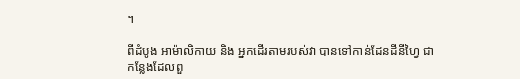។

ពីដំបូង អាម៉ាលិកាយ និង អ្នកដើរតាមរបស់វា បានទៅកាន់ដែនដីនីហ្វៃ ជាកន្លែងដែលពួ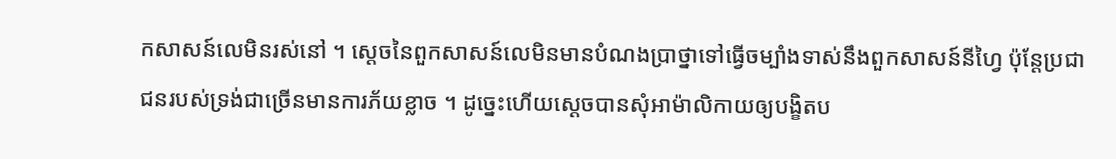កសាសន៍លេមិនរស់នៅ ។ ស្ដេចនៃពួកសាសន៍លេមិនមានបំណងប្រាថ្នាទៅធ្វើចម្បាំងទាស់នឹងពួកសាសន៍នីហ្វៃ ប៉ុន្តែប្រជាជនរបស់ទ្រង់ជាច្រើនមានការភ័យខ្លាច ។ ដូច្នេះហើយស្ដេចបានសុំអាម៉ាលិកាយឲ្យបង្ខិតប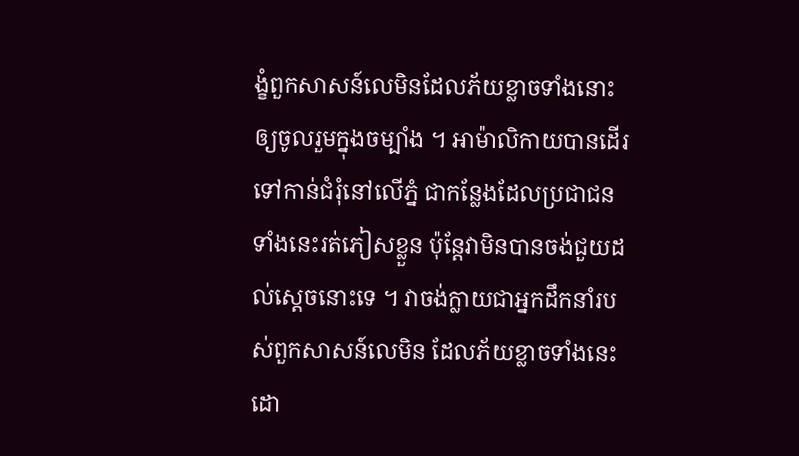ង្ខំពួកសាសន៍លេមិនដែលភ័យខ្លាចទាំងនោះឲ្យចូលរួមក្នុងចម្បាំង ។ អាម៉ាលិកាយបានដើរទៅកាន់ជំរុំនៅលើភ្នំ ជាកន្លែងដែលប្រជាជនទាំងនេះរត់ភៀសខ្លួន ប៉ុន្តែវាមិនបានចង់ជួយដល់ស្ដេចនោះទេ ។ វាចង់ក្លាយជាអ្នកដឹកនាំរបស់ពួកសាសន៍លេមិន ដែលភ័យខ្លាចទាំងនេះ ដោ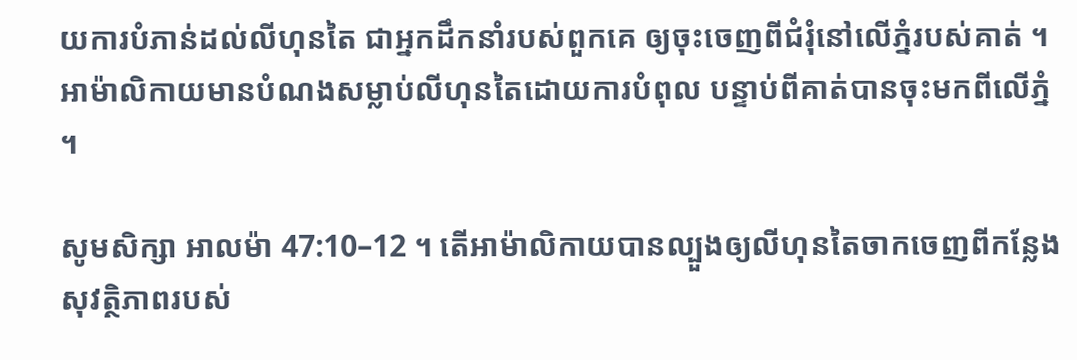យការបំភាន់ដល់លីហុនតៃ ជាអ្នកដឹកនាំរបស់ពួកគេ ឲ្យចុះចេញពីជំរុំនៅលើភ្នំរបស់គាត់ ។ អាម៉ាលិកាយមានបំណងសម្លាប់លីហុនតៃដោយការបំពុល បន្ទាប់ពីគាត់បានចុះមកពីលើភ្នំ ។

សូមសិក្សា អាលម៉ា 47:10–12 ។ តើអាម៉ាលិកាយបានល្បួងឲ្យលីហុនតៃចាកចេញពីកន្លែងសុវត្ថិភាពរបស់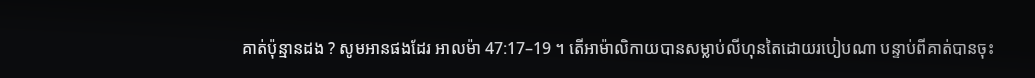គាត់ប៉ុន្មានដង ? សូមអានផងដែរ អាលម៉ា 47:17–19 ។ តើអាម៉ាលិកាយបានសម្លាប់លីហុនតៃដោយរបៀបណា បន្ទាប់ពីគាត់បានចុះ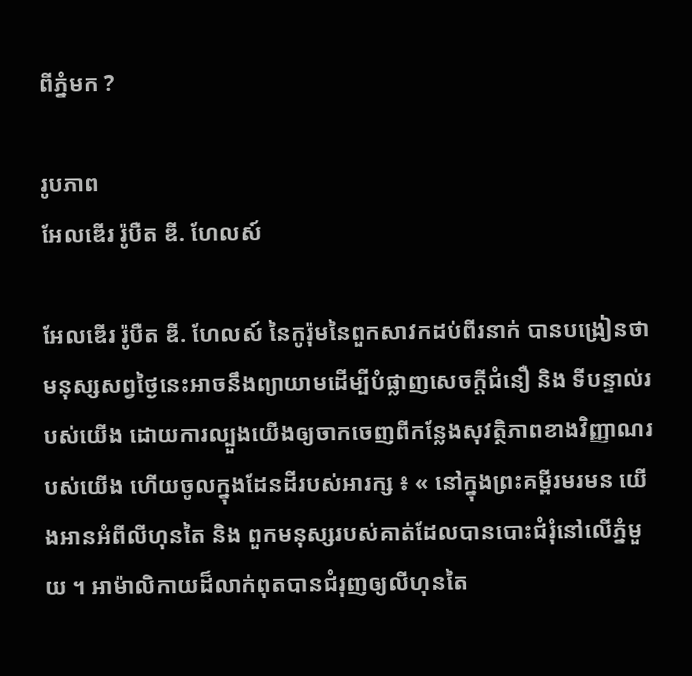ពីភ្នំមក ?

រូបភាព
អែលឌើរ រ៉ូបឺត ឌី. ហែលស៍

អែលឌើរ រ៉ូបឺត ឌី. ហែលស៍ នៃកូរ៉ុមនៃពួកសាវកដប់ពីរនាក់ បានបង្រៀនថា មនុស្សសព្វថ្ងៃនេះអាចនឹងព្យាយាមដើម្បីបំផ្លាញសេចក្ដីជំនឿ និង ទីបន្ទាល់របស់យើង ដោយការល្បួងយើងឲ្យចាកចេញពីកន្លែងសុវត្ថិភាពខាងវិញ្ញាណរបស់យើង ហើយចូលក្នុងដែនដីរបស់អារក្ស ៖ « នៅក្នុងព្រះគម្ពីរមរមន យើងអានអំពីលីហុនតៃ និង ពួកមនុស្សរបស់គាត់ដែលបានបោះជំរុំនៅលើភ្នំមួយ ។ អាម៉ាលិកាយដ៏លាក់ពុតបានជំរុញឲ្យលីហុនតៃ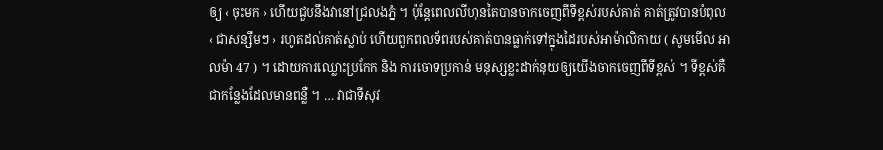ឲ្យ ‹ ចុះមក › ហើយជួបនឹងវានៅជ្រលងភ្នំ ។ ប៉ុន្តែពេលលីហុនតៃបានចាកចេញពីទីខ្ពស់របស់គាត់ គាត់ត្រូវបានបំពុល ‹ ជាសន្សឹមៗ › រហូតដល់គាត់ស្លាប់ ហើយពួកពលទ័ពរបស់គាត់បានធ្លាក់ទៅក្នុងដៃរបស់អាម៉ាលិកាយ ( សូមមើល អាលម៉ា 47 ) ។ ដោយការឈ្លោះប្រកែក និង ការចោទប្រកាន់ មនុស្សខ្លះដាក់នុយឲ្យយើងចាកចេញពីទីខ្ពស់ ។ ទីខ្ពស់គឺជាកន្លែងដែលមានពន្លឺ ។ … វាជាទីសុវ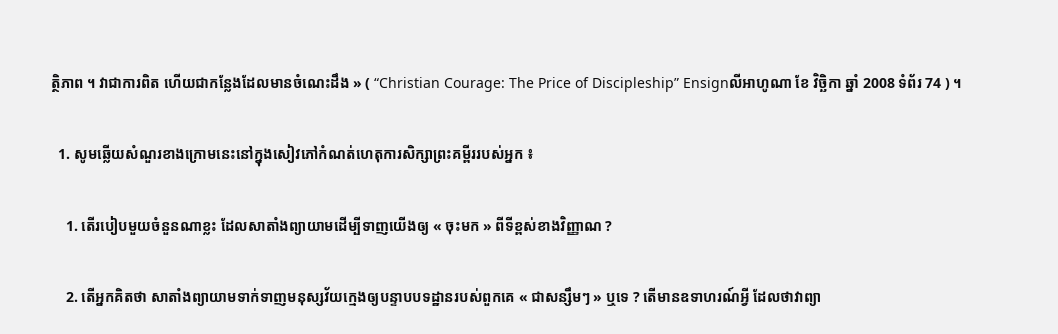ត្ថិភាព ។ វាជាការពិត ហើយជាកន្លែងដែលមានចំណេះដឹង » ( “Christian Courage: The Price of Discipleship” Ensignលីអាហូណា ខែ វិច្ឆិកា ឆ្នាំ 2008 ទំព័រ 74 ) ។

  1. សូមឆ្លើយសំណួរខាងក្រោមនេះនៅក្នុងសៀវភៅកំណត់ហេតុការសិក្សាព្រះគម្ពីររបស់អ្នក ៖

    1. តើរបៀបមួយចំនួនណាខ្លះ ដែលសាតាំងព្យាយាមដើម្បីទាញយើងឲ្យ « ចុះមក » ពីទីខ្ពស់ខាងវិញ្ញាណ ?

    2. តើអ្នកគិតថា សាតាំងព្យាយាមទាក់ទាញមនុស្សវ័យក្មេងឲ្យបន្ទាបបទដ្ឋានរបស់ពួកគេ « ជាសន្សឹមៗ » ឬទេ ? តើមានឧទាហរណ៍អ្វី ដែលថាវាព្យា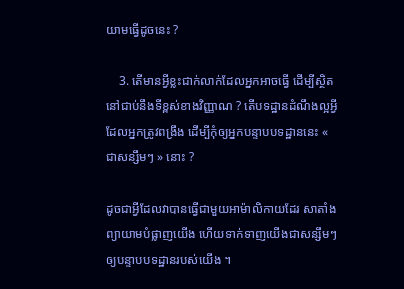យាមធ្វើដូចនេះ ?

    3. តើមានអ្វីខ្លះជាក់លាក់ដែលអ្នកអាចធ្វើ ដើម្បីស្ថិតនៅជាប់នឹងទីខ្ពស់ខាងវិញ្ញាណ ? តើបទដ្ឋានដំណឹងល្អអ្វី ដែលអ្នកត្រូវពង្រឹង ដើម្បីកុំឲ្យអ្នកបន្ទាបបទដ្ឋាននេះ « ជាសន្សឹមៗ » នោះ ?

ដូចជាអ្វីដែលវាបានធ្វើជាមួយអាម៉ាលិកាយដែរ សាតាំងព្យាយាមបំផ្លាញយើង ហើយទាក់ទាញយើងជាសន្សឹមៗឲ្យបន្ទាបបទដ្ឋានរបស់យើង ។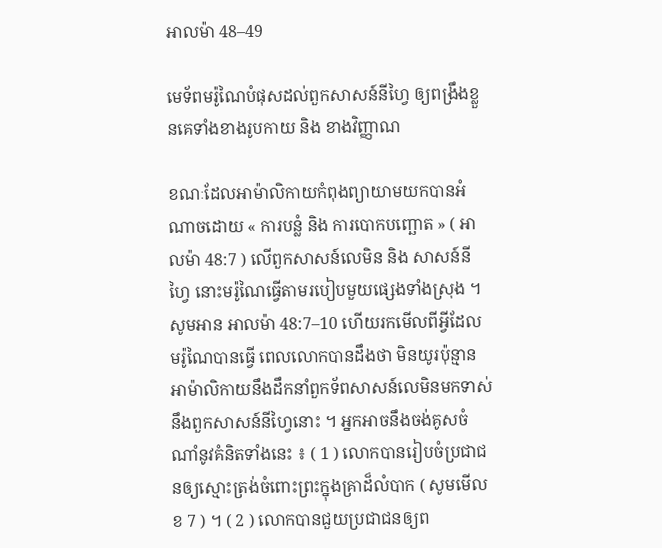អាលម៉ា 48–49

មេទ័ពមរ៉ូណៃបំផុសដល់ពួកសាសន៍នីហ្វៃ ឲ្យពង្រឹងខ្លួនគេទាំងខាងរូបកាយ និង ខាងវិញ្ញាណ

ខណៈដែលអាម៉ាលិកាយកំពុងព្យាយាមយកបានអំណាចដោយ « ការបន្លំ និង ការបោកបញ្ឆោត » ( អាលម៉ា 48:7 ) លើពួកសាសន៍លេមិន និង សាសន៍នីហ្វៃ នោះមរ៉ូណៃធ្វើតាមរបៀបមួយផ្សេងទាំងស្រុង ។ សូមអាន អាលម៉ា 48:7–10 ហើយរកមើលពីអ្វីដែលមរ៉ូណៃបានធ្វើ ពេលលោកបានដឹងថា មិនយូរប៉ុន្មាន អាម៉ាលិកាយនឹងដឹកនាំពួកទ័ពសាសន៍លេមិនមកទាស់នឹងពួកសាសន៍នីហ្វៃនោះ ។ អ្នកអាចនឹងចង់គូសចំណាំនូវគំនិតទាំងនេះ ៖ ( 1 ) លោកបានរៀបចំប្រជាជនឲ្យស្មោះត្រង់ចំពោះព្រះក្នុងគ្រាដ៏លំបាក ( សូមមើល ខ 7 ) ។ ( 2 ) លោកបានជួយប្រជាជនឲ្យព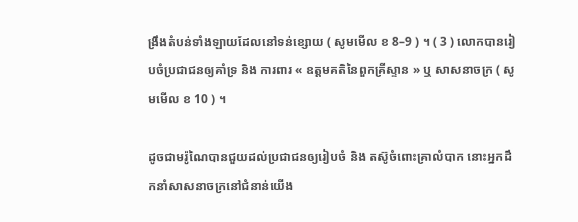ង្រឹងតំបន់ទាំងឡាយដែលនៅទន់ខ្សោយ ( សូមមើល ខ 8–9 ) ។ ( 3 ) លោកបានរៀបចំប្រជាជនឲ្យគាំទ្រ និង ការពារ « ឧត្ដមគតិនៃពួកគ្រីស្ទាន » ឬ សាសនាចក្រ ( សូមមើល ខ 10 ) ។

ដូចជាមរ៉ូណៃបានជួយដល់ប្រជាជនឲ្យរៀបចំ និង តស៊ូចំពោះគ្រាលំបាក នោះអ្នកដឹកនាំសាសនាចក្រនៅជំនាន់យើង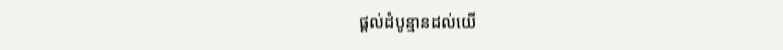ផ្ដល់ដំបូន្មានដល់យើ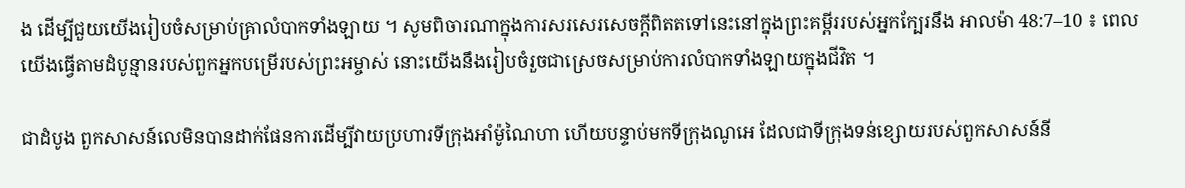ង ដើម្បីជួយយើងរៀបចំសម្រាប់គ្រាលំបាកទាំងឡាយ ។ សូមពិចារណាក្នុងការសរសេរសេចក្ដីពិតតទៅនេះនៅក្នុងព្រះគម្ពីររបស់អ្នកក្បែរនឹង អាលម៉ា 48:7–10 ៖ ពេលយើងធ្វើតាមដំបូន្មានរបស់ពួកអ្នកបម្រើរបស់ព្រះអម្ចាស់ នោះយើងនឹងរៀបចំរួចជាស្រេចសម្រាប់ការលំបាកទាំងឡាយក្នុងជីវិត ។

ជាដំបូង ពួកសាសន៍លេមិនបានដាក់ផែនការដើម្បីវាយប្រហារទីក្រុងអាំម៉ូណៃហា ហើយបន្ទាប់មកទីក្រុងណូអេ ដែលជាទីក្រុងទន់ខ្សោយរបស់ពួកសាសន៍នី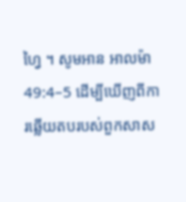ហ្វៃ ។ សូមអាន អាលម៉ា 49:4–5 ដើម្បីឃើញពីការឆ្លើយតបរបស់ពួកសាស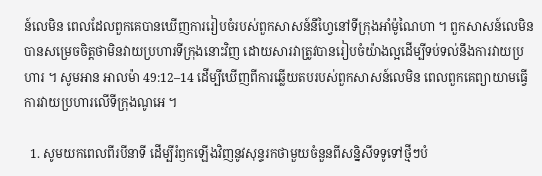ន៍លេមិន ពេលដែលពួកគេបានឃើញការរៀបចំរបស់ពួកសាសន៍នីហ្វៃនៅទីក្រុងអាំម៉ូណៃហា ។ ពួកសាសន៍លេមិនបានសម្រេចចិត្តថាមិនវាយប្រហារទីក្រុងនោះវិញ ដោយសារវាត្រូវបានរៀបចំយ៉ាងល្អដើម្បីទប់ទល់នឹងការវាយប្រហារ ។ សូមអាន អាលម៉ា 49:12–14 ដើម្បីឃើញពីការឆ្លើយតបរបស់ពួកសាសន៍លេមិន ពេលពួកគេព្យាយាមធ្វើការវាយប្រហារលើទីក្រុងណូអេ ។

  1. សូមយកពេលពីរបីនាទី ដើម្បីរំឭកឡើងវិញនូវសុន្ទរកថាមួយចំនួនពីសន្និសីទទូទៅថ្មីៗបំ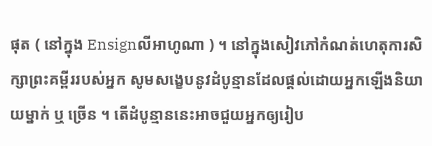ផុត ( នៅក្នុង Ensignលីអាហូណា ) ។ នៅក្នុងសៀវភៅកំណត់ហេតុការសិក្សាព្រះគម្ពីររបស់អ្នក សូមសង្ខេបនូវដំបូន្មានដែលផ្ដល់ដោយអ្នកឡើងនិយាយម្នាក់ ឬ ច្រើន ។ តើដំបូន្មាននេះអាចជួយអ្នកឲ្យរៀប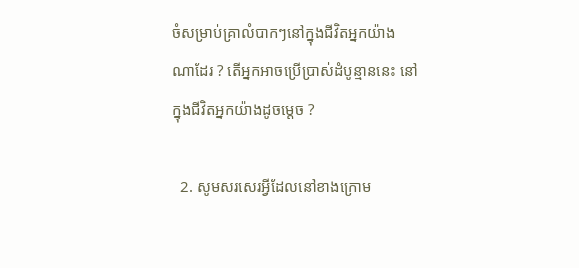ចំសម្រាប់គ្រាលំបាកៗនៅក្នុងជីវិតអ្នកយ៉ាងណាដែរ ? តើអ្នកអាចប្រើប្រាស់ដំបូន្មាននេះ នៅក្នុងជីវិតអ្នកយ៉ាងដូចម្តេច ?

  2. សូមសរសេរអ្វីដែលនៅខាងក្រោម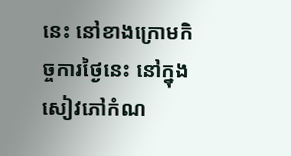នេះ នៅខាងក្រោមកិច្ចការថ្ងៃនេះ នៅក្នុងសៀវភៅកំណ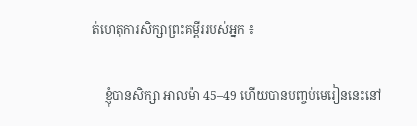ត់ហេតុការសិក្សាព្រះគម្ពីររបស់អ្នក ៖

    ខ្ញុំបានសិក្សា អាលម៉ា 45–49 ហើយបានបញ្ចប់មេរៀននេះនៅ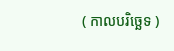( កាលបរិច្ឆេទ )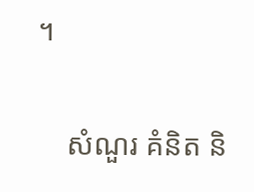។

    សំណួរ គំនិត និ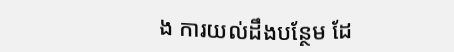ង ការយល់ដឹងបន្ថែម ដែ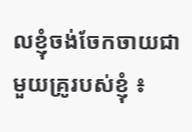លខ្ញុំចង់ចែកចាយជាមួយគ្រូរបស់ខ្ញុំ ៖